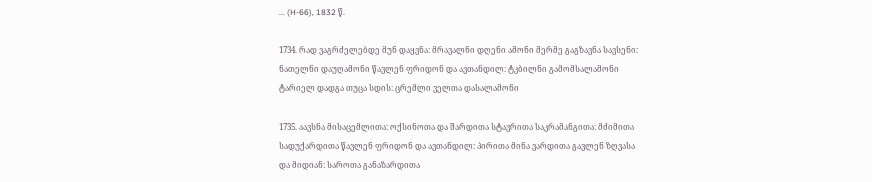... (H-66), 1832 წ.

1734. რად ვაგრძელებდე მუნ დაყვნა: მრავალნი დღენი ამონი მერმე გაგზავნა სავსენი: ნათელნი დაუღამონი წავლენ ფრიდონ და ავთანდილ: ტკბილნი გამომსალამონი ტარიელ დადგა თუცა სდის: ცრემლი ველთა დასალამონი

1735. აავსნა მისაცემლითა: ოქსინოთა და შარდითა სტავრითა საკრამანგითა: მძიმითა სადუქარდითა წავლენ ფრიდონ და ავთანდილ: პირითა მინა ვარდითა გავლენ ზღვასა და მიდიან: საროთა განაზარდითა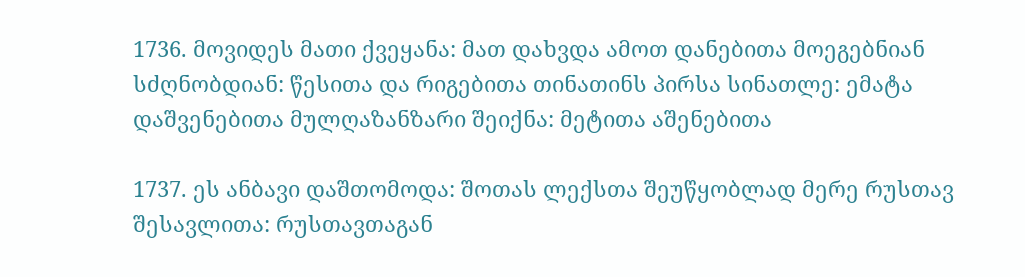1736. მოვიდეს მათი ქვეყანა: მათ დახვდა ამოთ დანებითა მოეგებნიან სძღნობდიან: წესითა და რიგებითა თინათინს პირსა სინათლე: ემატა დაშვენებითა მულღაზანზარი შეიქნა: მეტითა აშენებითა

1737. ეს ანბავი დაშთომოდა: შოთას ლექსთა შეუწყობლად მერე რუსთავ შესავლითა: რუსთავთაგან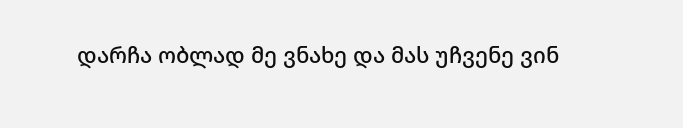დარჩა ობლად მე ვნახე და მას უჩვენე ვინ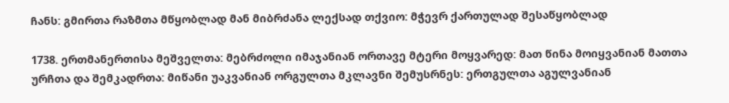ჩანს: გმირთა რაზმთა მწყობლად მან მიბრძანა ლექსად თქვიო: მჭევრ ქართულად შესაწყობლად

1738. ერთმანერთისა მეშველთა: მებრძოლი იმაჯანიან ორთავე მტერი მოყვარედ: მათ წინა მოიყვანიან მათთა ურჩთა და შემკადრთა: მიწანი უაკვანიან ორგულთა მკლავნი შემუსრნეს: ერთგულთა აგულვანიან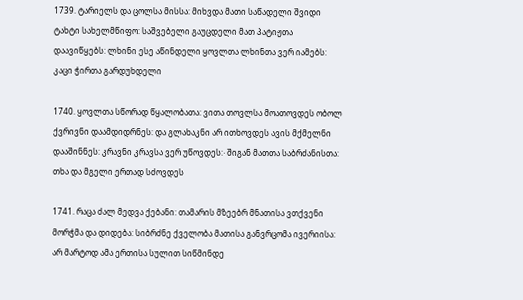1739. ტარიელს და ცოლსა მისსა: მიხვდა მათი საწადელი შვიდი ტახტი სახელმწიფო: საშვებელი გაუცდელი მათ პატიჟთა დაავიწყებს: ლხინი ესე აწინდელი ყოვლთა ლხინთა ვერ იამებს: კაცი ჭირთა გარდუხდელი

1740. ყოვლთა სწორად წყალობათა: ვითა თოვლსა მოათოვდეს ობოლ ქვრივნი დაამდიდრნეს: და გლახაკნი არ ითხოვდეს ავის მქმელნი დააშინნეს: კრავნი კრავსა ვერ უწოვდეს჻ შიგან მათთა საბრძანისთა: თხა და მგელი ერთად სძოვდეს

1741. რაცა ძალ მედვა ქებანი: თამარის მზეებრ მნათისა ვთქვენი მორჭმა და დიდება: სიბრძნე ქველობა მათისა განვრცომა ივერიისა: არ მარტოდ ამა ერთისა სულით სიწმინდე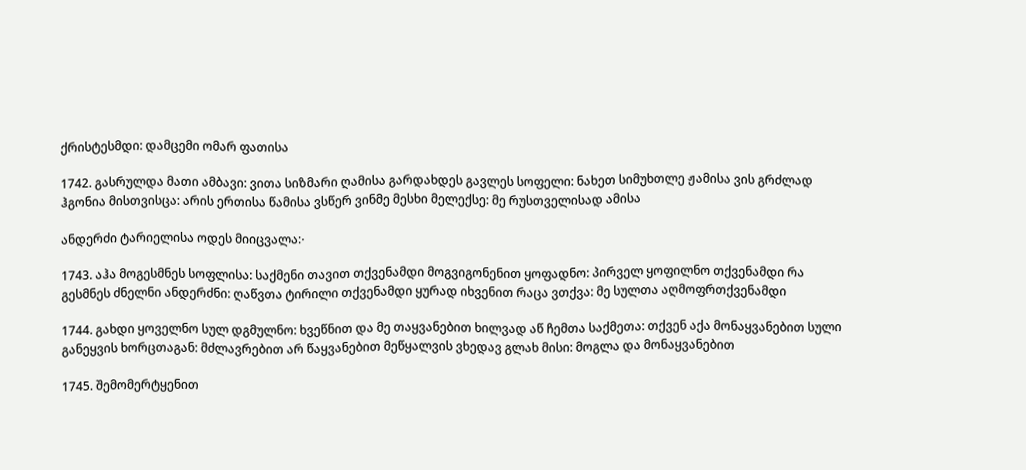ქრისტესმდი: დამცემი ომარ ფათისა

1742. გასრულდა მათი ამბავი: ვითა სიზმარი ღამისა გარდახდეს გავლეს სოფელი: ნახეთ სიმუხთლე ჟამისა ვის გრძლად ჰგონია მისთვისცა: არის ერთისა წამისა ვსწერ ვინმე მესხი მელექსე: მე რუსთველისად ამისა

ანდერძი ტარიელისა ოდეს მიიცვალა჻

1743. აჰა მოგესმნეს სოფლისა: საქმენი თავით თქვენამდი მოგვიგონენით ყოფადნო: პირველ ყოფილნო თქვენამდი რა გესმნეს ძნელნი ანდერძნი: ღაწვთა ტირილი თქვენამდი ყურად იხვენით რაცა ვთქვა: მე სულთა აღმოფრთქვენამდი

1744. გახდი ყოველნო სულ დგმულნო: ხვეწნით და მე თაყვანებით ხილვად აწ ჩემთა საქმეთა: თქვენ აქა მონაყვანებით სული განეყვის ხორცთაგან: მძლავრებით არ წაყვანებით მეწყალვის ვხედავ გლახ მისი: მოგლა და მონაყვანებით

1745. შემომერტყენით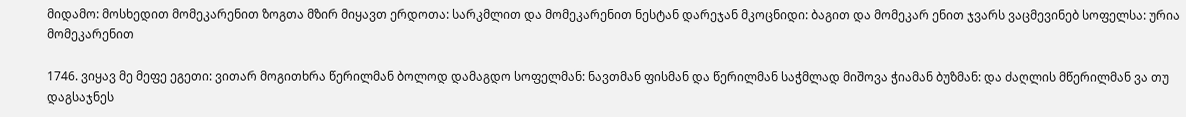მიდამო: მოსხედით მომეკარენით ზოგთა მზირ მიყავთ ერდოთა: სარკმლით და მომეკარენით ნესტან დარეჯან მკოცნიდი: ბაგით და მომეკარ ენით ჯვარს ვაცმევინებ სოფელსა: ურია მომეკარენით

1746. ვიყავ მე მეფე ეგეთი: ვითარ მოგითხრა წერილმან ბოლოდ დამაგდო სოფელმან: ნავთმან ფისმან და წერილმან საჭმლად მიშოვა ჭიამან ბუზმან: და ძაღლის მწერილმან ვა თუ დაგსაჯნეს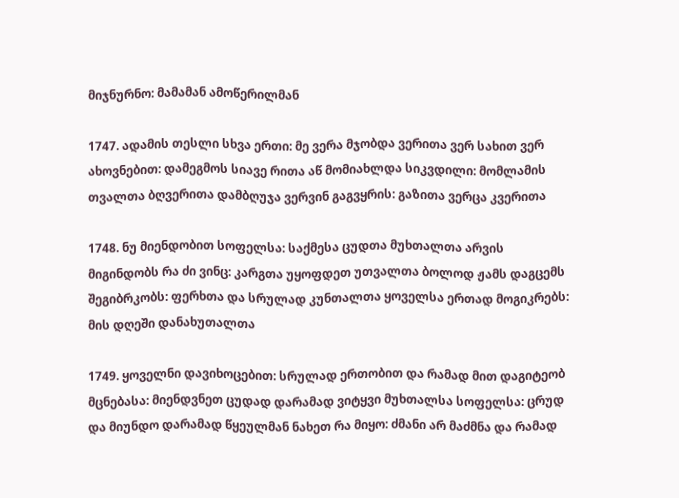მიჯნურნო: მამამან ამოწერილმან

1747. ადამის თესლი სხვა ერთი: მე ვერა მჯობდა ვერითა ვერ სახით ვერ ახოვნებით: დამეგმოს სიავე რითა აწ მომიახლდა სიკვდილი: მომლამის თვალთა ბღვერითა დამბღუჯა ვერვინ გაგვყრის: გაზითა ვერცა კვერითა

1748. ნუ მიენდობით სოფელსა: საქმესა ცუდთა მუხთალთა არვის მიგინდობს რა ძი ვინც: კარგთა უყოფდეთ უთვალთა ბოლოდ ჟამს დაგცემს შეგიბრკობს: ფერხთა და სრულად კუნთალთა ყოველსა ერთად მოგიკრებს: მის დღეში დანახუთალთა

1749. ყოველნი დავიხოცებით: სრულად ერთობით და რამად მით დაგიტეობ მცნებასა: მიენდვნეთ ცუდად დარამად ვიტყვი მუხთალსა სოფელსა: ცრუდ და მიუნდო დარამად წყეულმან ნახეთ რა მიყო: ძმანი არ მაძმნა და რამად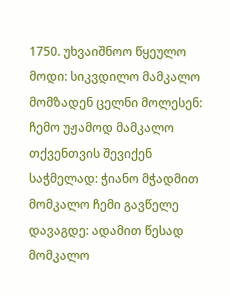1750. უხვაიშნოო წყეულო მოდი: სიკვდილო მამკალო მომზადენ ცელნი მოლესენ: ჩემო უჟამოდ მამკალო თქვენთვის შევიქენ საჭმელად: ჭიანო მჭადმით მომკალო ჩემი გავწელე დავაგდე: ადამით წესად მომკალო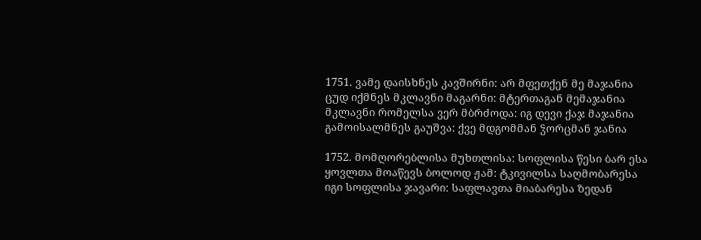1751. ვამე დაისხნეს კავშირნი: არ მფეთქენ მე მაჯანია ცუდ იქმნეს მკლავნი მაგარნი: მტერთაგან მემაჯანია მკლავნი რომელსა ვერ მბრძოდა: იგ დევი ქაჯ მაჯანია გამოისალმნეს გაუშვა: ქვე მდგომმან ჴორცმან ჯანია

1752. მომღორებლისა მუხთლისა: სოფლისა წესი ბარ ესა ყოვლთა მოაწევს ბოლოდ ჟამ: ტკივილსა საღმობარესა იგი სოფლისა ჯავარი: საფლავთა მიაბარესა ზედან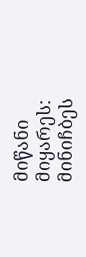მიწანი მიყარეს: მინიჩბეს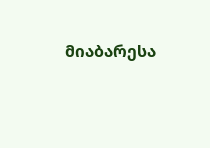მიაბარესა